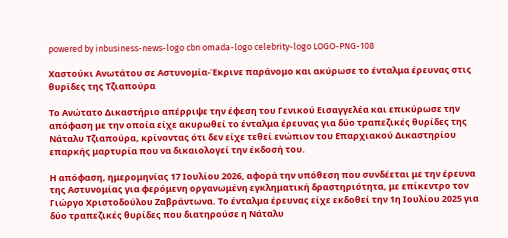powered by inbusiness-news-logo cbn omada-logo celebrity-logo LOGO-PNG-108

Χαστούκι Ανωτάτου σε Αστυνομία-Έκρινε παράνομο και ακύρωσε το ένταλμα έρευνας στις θυρίδες της Τζιαπούρα

Το Ανώτατο Δικαστήριο απέρριψε την έφεση του Γενικού Εισαγγελέα και επικύρωσε την απόφαση με την οποία είχε ακυρωθεί το ένταλμα έρευνας για δύο τραπεζικές θυρίδες της Νάταλυ Τζιαπούρα, κρίνοντας ότι δεν είχε τεθεί ενώπιον του Επαρχιακού Δικαστηρίου επαρκής μαρτυρία που να δικαιολογεί την έκδοσή του.

Η απόφαση, ημερομηνίας 17 Ιουλίου 2026, αφορά την υπόθεση που συνδέεται με την έρευνα της Αστυνομίας για φερόμενη οργανωμένη εγκληματική δραστηριότητα, με επίκεντρο τον Γιώργο Χριστοδούλου Ζαβράντωνα. Το ένταλμα έρευνας είχε εκδοθεί την 1η Ιουλίου 2025 για δύο τραπεζικές θυρίδες που διατηρούσε η Νάταλυ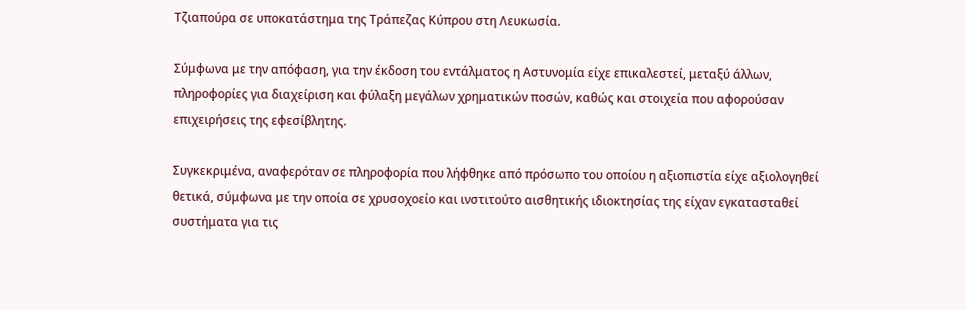Τζιαπούρα σε υποκατάστημα της Τράπεζας Κύπρου στη Λευκωσία.

Σύμφωνα με την απόφαση, για την έκδοση του εντάλματος η Αστυνομία είχε επικαλεστεί, μεταξύ άλλων, πληροφορίες για διαχείριση και φύλαξη μεγάλων χρηματικών ποσών, καθώς και στοιχεία που αφορούσαν επιχειρήσεις της εφεσίβλητης.

Συγκεκριμένα, αναφερόταν σε πληροφορία που λήφθηκε από πρόσωπο του οποίου η αξιοπιστία είχε αξιολογηθεί θετικά, σύμφωνα με την οποία σε χρυσοχοείο και ινστιτούτο αισθητικής ιδιοκτησίας της είχαν εγκατασταθεί συστήματα για τις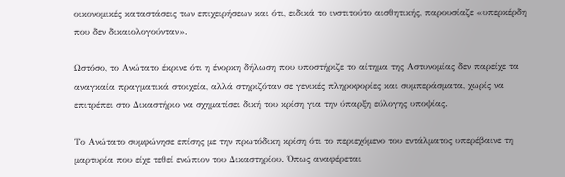οικονομικές καταστάσεις των επιχειρήσεων και ότι, ειδικά το ινστιτούτο αισθητικής, παρουσίαζε «υπερκέρδη που δεν δικαιολογούνταν».

Ωστόσο, το Ανώτατο έκρινε ότι η ένορκη δήλωση που υποστήριζε το αίτημα της Αστυνομίας δεν παρείχε τα αναγκαία πραγματικά στοιχεία, αλλά στηριζόταν σε γενικές πληροφορίες και συμπεράσματα, χωρίς να επιτρέπει στο Δικαστήριο να σχηματίσει δική του κρίση για την ύπαρξη εύλογης υποψίας.

Το Ανώτατο συμφώνησε επίσης με την πρωτόδικη κρίση ότι το περιεχόμενο του εντάλματος υπερέβαινε τη μαρτυρία που είχε τεθεί ενώπιον του Δικαστηρίου. Όπως αναφέρεται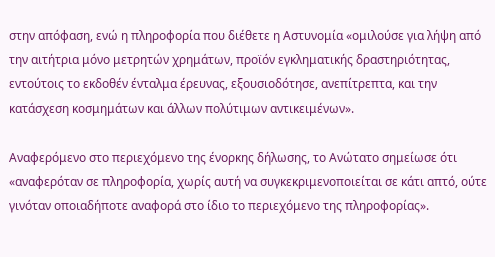στην απόφαση, ενώ η πληροφορία που διέθετε η Αστυνομία «ομιλούσε για λήψη από την αιτήτρια μόνο μετρητών χρημάτων, προϊόν εγκληματικής δραστηριότητας, εντούτοις το εκδοθέν ένταλμα έρευνας, εξουσιοδότησε, ανεπίτρεπτα, και την κατάσχεση κοσμημάτων και άλλων πολύτιμων αντικειμένων».

Αναφερόμενο στο περιεχόμενο της ένορκης δήλωσης, το Ανώτατο σημείωσε ότι «αναφερόταν σε πληροφορία, χωρίς αυτή να συγκεκριμενοποιείται σε κάτι απτό, ούτε γινόταν οποιαδήποτε αναφορά στο ίδιο το περιεχόμενο της πληροφορίας».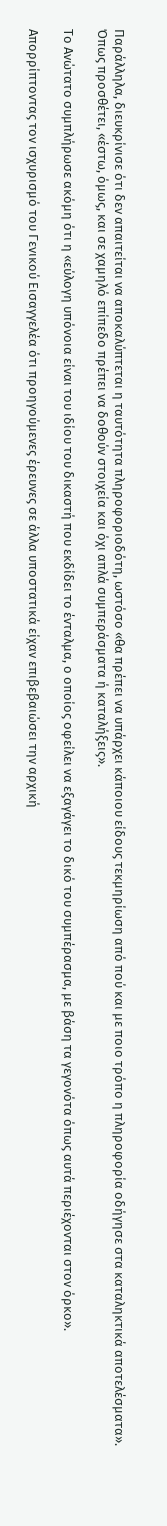Παράλληλα, διευκρίνισε ότι δεν απαιτείται να αποκαλύπτεται η ταυτότητα πληροφοριοδότη, ωστόσο «θα πρέπει να υπάρχει κάποιου είδους τεκμηρίωση από πού και με ποιο τρόπο η πληροφορία οδήγησε στα καταληκτικά αποτελέσματα». Όπως προσθέτει, «έστω, όμως, και σε χαμηλό επίπεδο πρέπει να δοθούν στοιχεία και όχι απλά συμπεράσματα ή καταλήξεις».

Το Ανώτατο συμπλήρωσε ακόμη ότι η «εύλογη υπόνοια είναι του ιδίου του δικαστή που εκδίδει το ένταλμα, ο οποίος οφείλει να εξαγάγει το δικό του συμπέρασμα, με βάση τα γεγονότα όπως αυτά περιέχονται στον όρκο».

Απορρίπτοντας τον ισχυρισμό του Γενικού Εισαγγελέα ότι προηγούμενες έρευνες σε άλλα υποστατικά είχαν επιβεβαιώσει την αρχική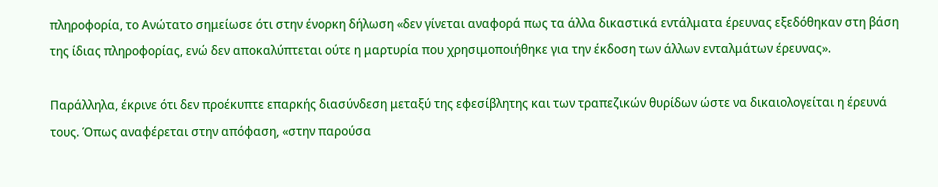πληροφορία, το Ανώτατο σημείωσε ότι στην ένορκη δήλωση «δεν γίνεται αναφορά πως τα άλλα δικαστικά εντάλματα έρευνας εξεδόθηκαν στη βάση της ίδιας πληροφορίας, ενώ δεν αποκαλύπτεται ούτε η μαρτυρία που χρησιμοποιήθηκε για την έκδοση των άλλων ενταλμάτων έρευνας».

Παράλληλα, έκρινε ότι δεν προέκυπτε επαρκής διασύνδεση μεταξύ της εφεσίβλητης και των τραπεζικών θυρίδων ώστε να δικαιολογείται η έρευνά τους. Όπως αναφέρεται στην απόφαση, «στην παρούσα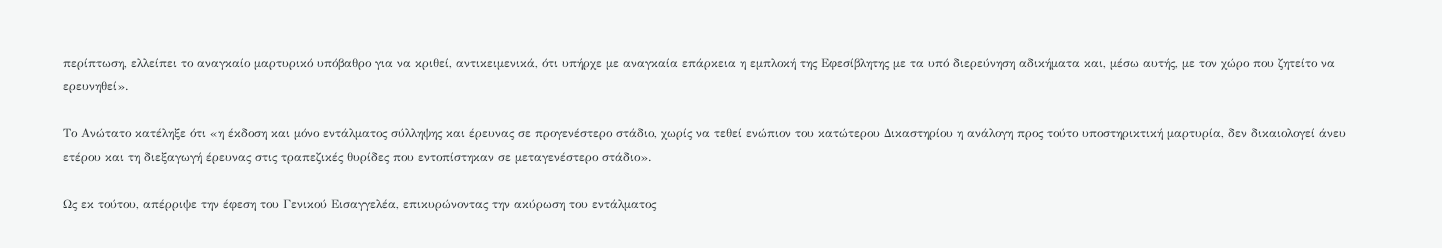περίπτωση, ελλείπει το αναγκαίο μαρτυρικό υπόβαθρο για να κριθεί, αντικειμενικά, ότι υπήρχε με αναγκαία επάρκεια η εμπλοκή της Εφεσίβλητης με τα υπό διερεύνηση αδικήματα και, μέσω αυτής, με τον χώρο που ζητείτο να ερευνηθεί».

Το Ανώτατο κατέληξε ότι «η έκδοση και μόνο εντάλματος σύλληψης και έρευνας σε προγενέστερο στάδιο, χωρίς να τεθεί ενώπιον του κατώτερου Δικαστηρίου η ανάλογη προς τούτο υποστηρικτική μαρτυρία, δεν δικαιολογεί άνευ ετέρου και τη διεξαγωγή έρευνας στις τραπεζικές θυρίδες που εντοπίστηκαν σε μεταγενέστερο στάδιο».

Ως εκ τούτου, απέρριψε την έφεση του Γενικού Εισαγγελέα, επικυρώνοντας την ακύρωση του εντάλματος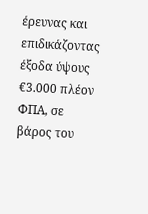έρευνας και επιδικάζοντας έξοδα ύψους €3.000 πλέον ΦΠΑ, σε βάρος του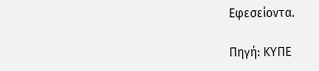Εφεσείοντα.

Πηγή: ΚΥΠΕ